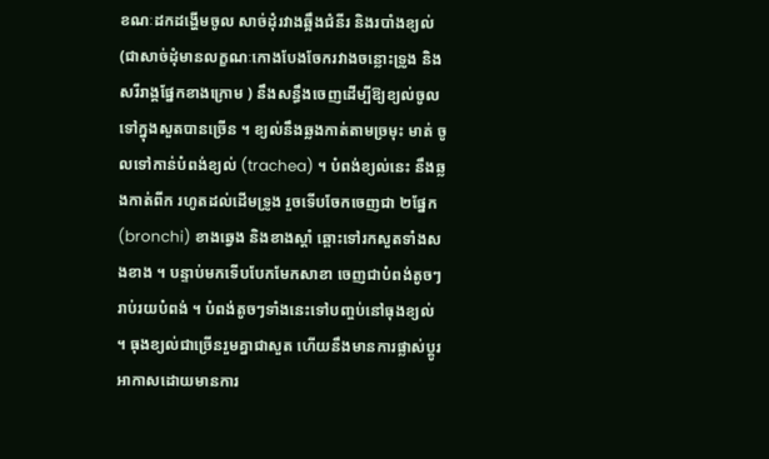ខណៈដកដង្ហើមចូល សាច់ដុំរវាងឆ្អឹងជំនីរ និងរបាំងខ្យល់ (ជាសាច់ដុំមានលក្ខណៈកោងបែងចែករវាងចន្លោះទ្រូង និងសរីរាង្គផ្នែកខាងក្រោម ) នឹងសន្ធឹងចេញដើម្បីឱ្យខ្យល់ចូលទៅក្នុងសួតបានច្រើន ។ ខ្យល់នឹងឆ្លងកាត់តាមច្រមុះ មាត់ ចូលទៅកាន់បំពង់ខ្យល់ (trachea) ។ បំពង់ខ្យល់នេះ នឹងឆ្លងកាត់ពីក រហូតដល់ដើមទ្រូង រួចទើបចែកចេញជា ២ផ្នែក (bronchi) ខាងឆ្វេង និងខាងស្តាំ ឆ្ពោះទៅរកសួតទាំងសងខាង ។ បន្ទាប់មកទើបបែកមែកសាខា ចេញជាបំពង់តូចៗ រាប់រយបំពង់ ។ បំពង់តូចៗទាំងនេះទៅបញ្ចប់នៅធុងខ្យល់ ។ ធុងខ្យល់ជាច្រើនរួមគ្នាជាសួត ហើយនឹងមានការផ្លាស់ប្តូរអាកាសដោយមានការ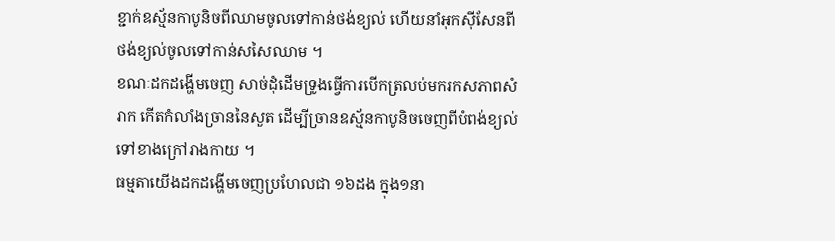ខ្ជាក់ឧស្ម័នកាបូនិចពីឈាមចូលទៅកាន់ថង់ខ្យល់ ហើយនាំអុកស៊ីសែនពីថង់ខ្យល់ចូលទៅកាន់សសៃឈាម ។
ខណៈដកដង្ហើមចេញ សាច់ដុំដើមទ្រូងធ្វើការបើកត្រលប់មករកសភាពសំរាក កើតកំលាំងច្រាននៃសួត ដើម្បីច្រានឧស្ម័នកាបូនិចចេញពីបំពង់ខ្យល់ ទៅខាងក្រៅរាងកាយ ។
ធម្មតាយើងដកដង្ហើមចេញប្រហែលជា ១៦ដង ក្នុង១នា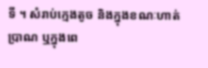ទី ។ សំរាប់ក្មេងតូច និងក្នុងខណៈហាត់ប្រាណ ឬក្នុងពេ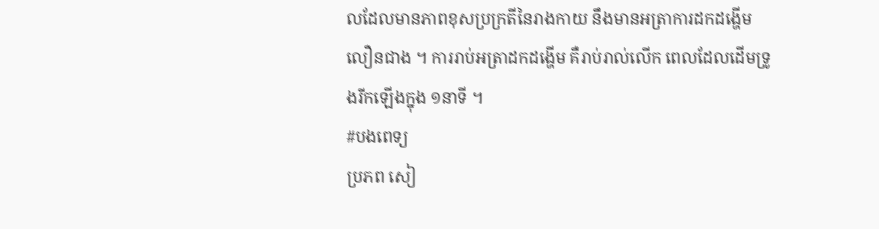លដែលមានភាពខុសប្រក្រតីនៃរាងកាយ នឹងមានអត្រាការដកដង្ហើមលឿនជាង ។ ការរាប់អត្រាដកដង្ហើម គឺរាប់រាល់លើក ពេលដែលដើមទ្រូងរីកឡើងក្នុង ១នាទី ។
#បងពេទ្យ
ប្រភព សៀ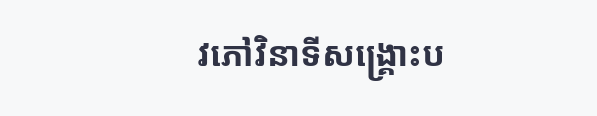វភៅវិនាទីសង្គ្រោះប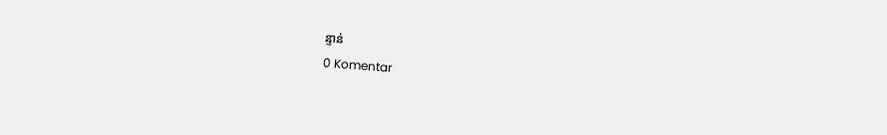ន្ទាន់
0 Komentar